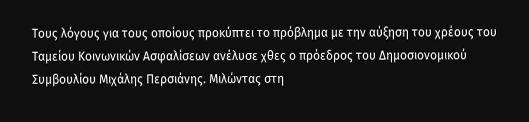Τους λόγους για τους οποίους προκύπτει το πρόβλημα με την αύξηση του χρέους του Ταμείου Κοινωνικών Ασφαλίσεων ανέλυσε χθες ο πρόεδρος του Δημοσιονομικού Συμβουλίου Μιχάλης Περσιάνης. Μιλώντας στη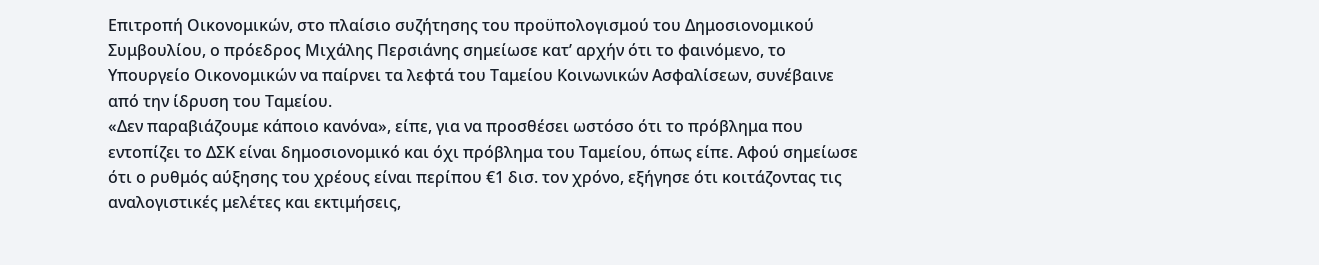Επιτροπή Οικονομικών, στο πλαίσιο συζήτησης του προϋπολογισμού του Δημοσιονομικού Συμβουλίου, ο πρόεδρος Μιχάλης Περσιάνης σημείωσε κατ’ αρχήν ότι το φαινόμενο, το Υπουργείο Οικονομικών να παίρνει τα λεφτά του Ταμείου Κοινωνικών Ασφαλίσεων, συνέβαινε από την ίδρυση του Ταμείου.
«Δεν παραβιάζουμε κάποιο κανόνα», είπε, για να προσθέσει ωστόσο ότι το πρόβλημα που εντοπίζει το ΔΣΚ είναι δημοσιονομικό και όχι πρόβλημα του Ταμείου, όπως είπε. Αφού σημείωσε ότι ο ρυθμός αύξησης του χρέους είναι περίπου €1 δισ. τον χρόνο, εξήγησε ότι κοιτάζοντας τις αναλογιστικές μελέτες και εκτιμήσεις,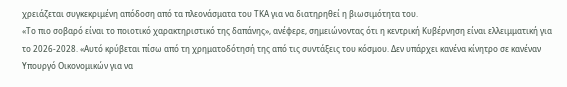χρειάζεται συγκεκριμένη απόδοση από τα πλεονάσματα του ΤΚΑ για να διατηρηθεί η βιωσιμότητα του.
«Το πιο σοβαρό είναι το ποιοτικό χαρακτηριστικό της δαπάνης», ανέφερε, σημειώνοντας ότι η κεντρική Κυβέρνηση είναι ελλειμματική για το 2026-2028. «Αυτό κρύβεται πίσω από τη χρηματοδότησή της από τις συντάξεις του κόσμου. Δεν υπάρχει κανένα κίνητρο σε κανέναν Υπουργό Οικονομικών για να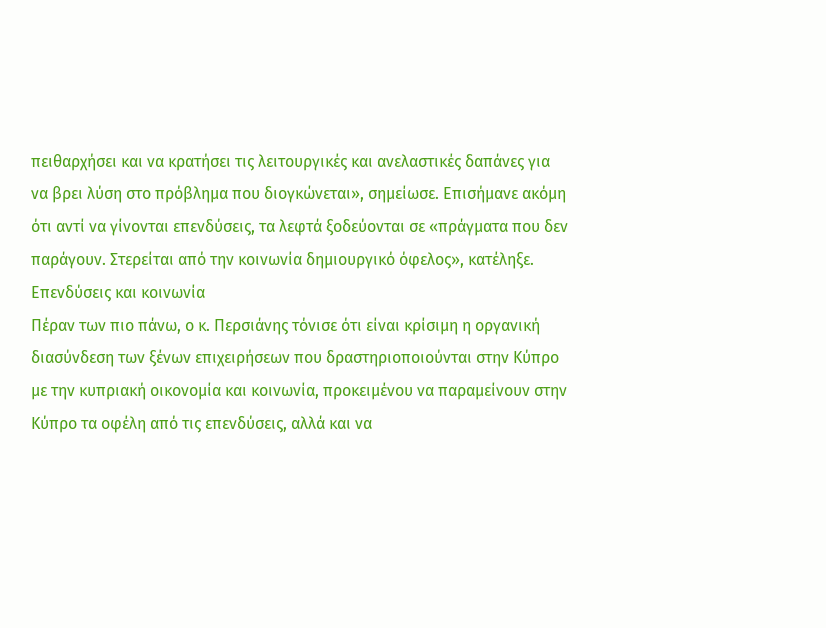πειθαρχήσει και να κρατήσει τις λειτουργικές και ανελαστικές δαπάνες για να βρει λύση στο πρόβλημα που διογκώνεται», σημείωσε. Επισήμανε ακόμη ότι αντί να γίνονται επενδύσεις, τα λεφτά ξοδεύονται σε «πράγματα που δεν παράγουν. Στερείται από την κοινωνία δημιουργικό όφελος», κατέληξε.
Επενδύσεις και κοινωνία
Πέραν των πιο πάνω, ο κ. Περσιάνης τόνισε ότι είναι κρίσιμη η οργανική διασύνδεση των ξένων επιχειρήσεων που δραστηριοποιούνται στην Κύπρο με την κυπριακή οικονομία και κοινωνία, προκειμένου να παραμείνουν στην Κύπρο τα οφέλη από τις επενδύσεις, αλλά και να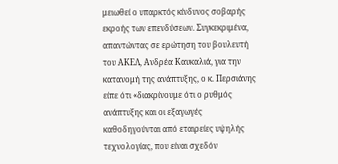μειωθεί ο υπαρκτός κίνδυνος σοβαρής εκροής των επενδύσεων. Συγκεκριμένα, απαντώντας σε ερώτηση του βουλευτή του ΑΚΕΛ, Ανδρέα Καυκαλιά, για την κατανομή της ανάπτυξης, ο κ. Περσιάνης είπε ότι «διακρίνουμε ότι ο ρυθμός ανάπτυξης και οι εξαγωγές καθοδηγούνται από εταιρείες υψηλής τεχνολογίας, που είναι σχεδόν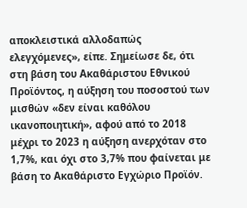αποκλειστικά αλλοδαπώς ελεγχόμενες», είπε. Σημείωσε δε, ότι στη βάση του Ακαθάριστου Εθνικού Προϊόντος, η αύξηση του ποσοστού των μισθών «δεν είναι καθόλου ικανοποιητική», αφού από το 2018 μέχρι το 2023 η αύξηση ανερχόταν στο 1,7%, και όχι στο 3,7% που φαίνεται με βάση το Ακαθάριστο Εγχώριο Προϊόν.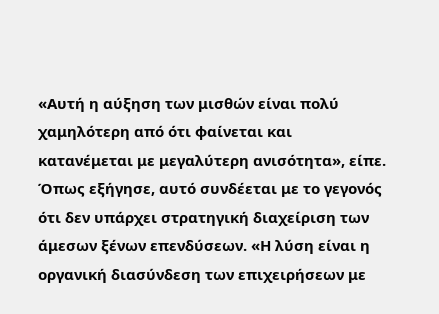«Αυτή η αύξηση των μισθών είναι πολύ χαμηλότερη από ότι φαίνεται και κατανέμεται με μεγαλύτερη ανισότητα», είπε.
Όπως εξήγησε, αυτό συνδέεται με το γεγονός ότι δεν υπάρχει στρατηγική διαχείριση των άμεσων ξένων επενδύσεων. «Η λύση είναι η οργανική διασύνδεση των επιχειρήσεων με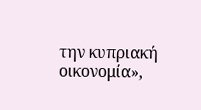την κυπριακή οικονομία»,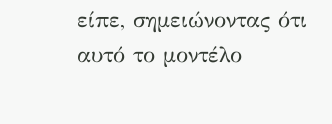είπε, σημειώνοντας ότι αυτό το μοντέλο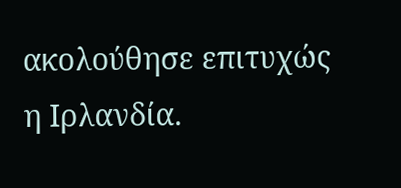ακολούθησε επιτυχώς η Ιρλανδία.